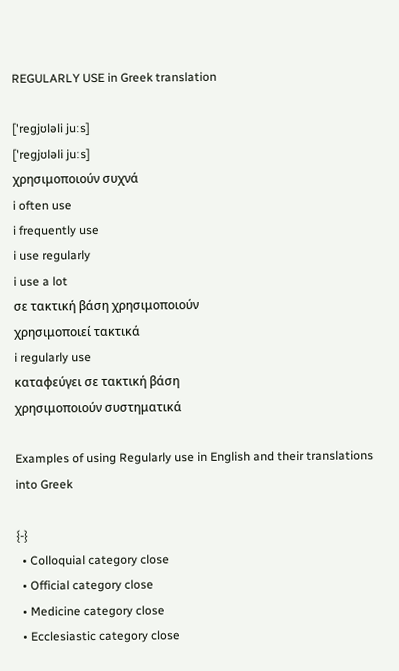REGULARLY USE in Greek translation

['regjʊləli juːs]
['regjʊləli juːs]
χρησιμοποιούν συχνά
i often use
i frequently use
i use regularly
i use a lot
σε τακτική βάση χρησιμοποιούν
χρησιμοποιεί τακτικά
i regularly use
καταφεύγει σε τακτική βάση
χρησιμοποιούν συστηματικά

Examples of using Regularly use in English and their translations into Greek

{-}
  • Colloquial category close
  • Official category close
  • Medicine category close
  • Ecclesiastic category close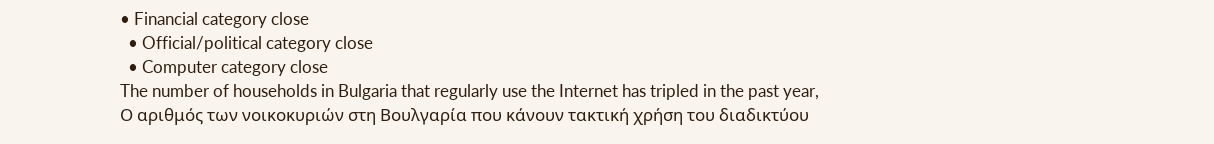• Financial category close
  • Official/political category close
  • Computer category close
The number of households in Bulgaria that regularly use the Internet has tripled in the past year,
Ο αριθμός των νοικοκυριών στη Βουλγαρία που κάνουν τακτική χρήση του διαδικτύου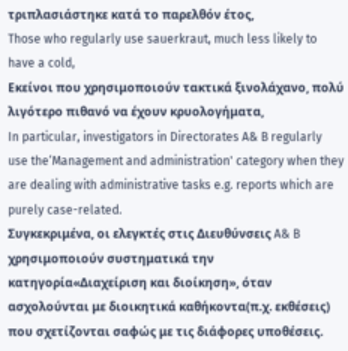τριπλασιάστηκε κατά το παρελθόν έτος,
Those who regularly use sauerkraut, much less likely to have a cold,
Εκείνοι που χρησιμοποιούν τακτικά ξινολάχανο, πολύ λιγότερο πιθανό να έχουν κρυολογήματα,
In particular, investigators in Directorates A& B regularly use the‘Management and administration' category when they are dealing with administrative tasks e.g. reports which are purely case-related.
Συγκεκριμένα, οι ελεγκτές στις Διευθύνσεις A& B χρησιμοποιούν συστηματικά την κατηγορία«Διαχείριση και διοίκηση», όταν ασχολούνται με διοικητικά καθήκοντα(π.χ. εκθέσεις) που σχετίζονται σαφώς με τις διάφορες υποθέσεις.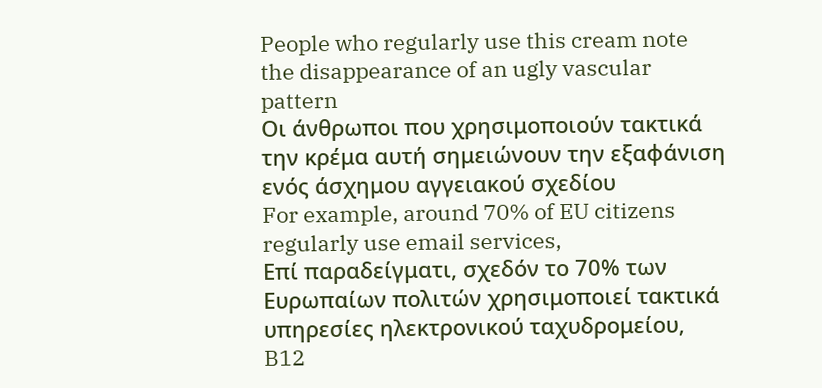People who regularly use this cream note the disappearance of an ugly vascular pattern
Οι άνθρωποι που χρησιμοποιούν τακτικά την κρέμα αυτή σημειώνουν την εξαφάνιση ενός άσχημου αγγειακού σχεδίου
For example, around 70% of EU citizens regularly use email services,
Επί παραδείγματι, σχεδόν το 70% των Ευρωπαίων πολιτών χρησιμοποιεί τακτικά υπηρεσίες ηλεκτρονικού ταχυδρομείου,
B12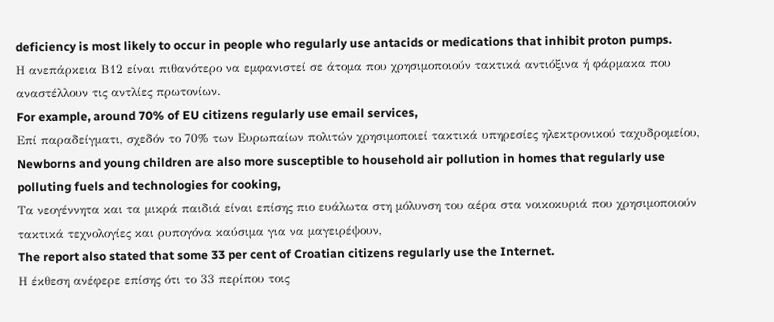deficiency is most likely to occur in people who regularly use antacids or medications that inhibit proton pumps.
Η ανεπάρκεια Β12 είναι πιθανότερο να εμφανιστεί σε άτομα που χρησιμοποιούν τακτικά αντιόξινα ή φάρμακα που αναστέλλουν τις αντλίες πρωτονίων.
For example, around 70% of EU citizens regularly use email services,
Επί παραδείγματι, σχεδόν το 70% των Ευρωπαίων πολιτών χρησιμοποιεί τακτικά υπηρεσίες ηλεκτρονικού ταχυδρομείου,
Newborns and young children are also more susceptible to household air pollution in homes that regularly use polluting fuels and technologies for cooking,
Τα νεογέννητα και τα μικρά παιδιά είναι επίσης πιο ευάλωτα στη μόλυνση του αέρα στα νοικοκυριά που χρησιμοποιούν τακτικά τεχνολογίες και ρυπογόνα καύσιμα για να μαγειρέψουν,
The report also stated that some 33 per cent of Croatian citizens regularly use the Internet.
Η έκθεση ανέφερε επίσης ότι το 33 περίπου τοις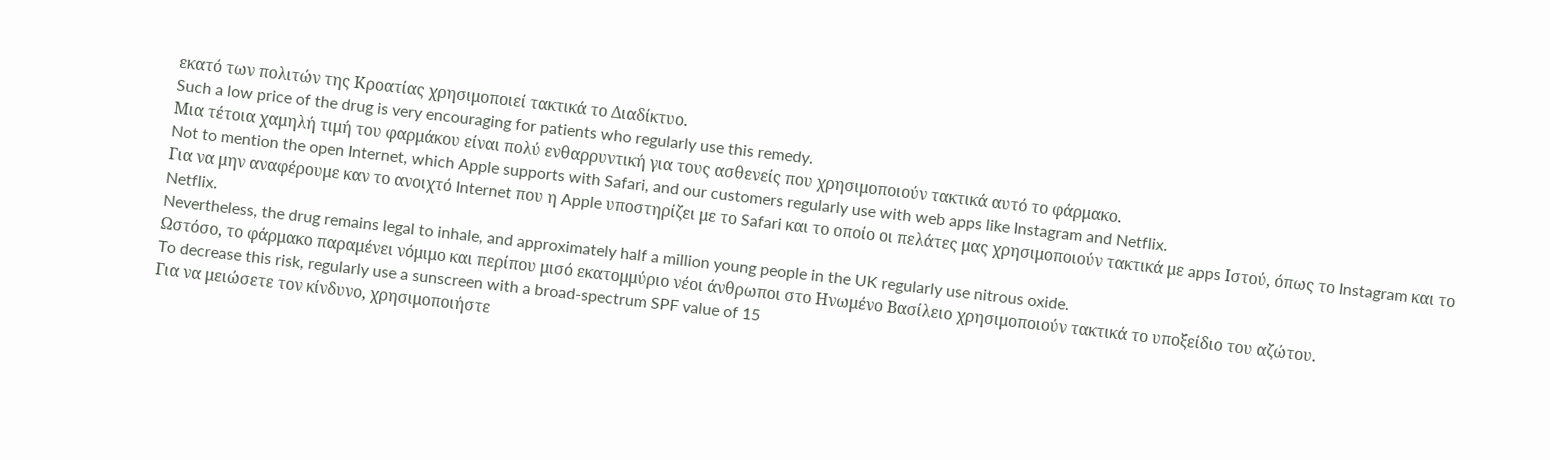εκατό των πολιτών της Κροατίας χρησιμοποιεί τακτικά το Διαδίκτυο.
Such a low price of the drug is very encouraging for patients who regularly use this remedy.
Μια τέτοια χαμηλή τιμή του φαρμάκου είναι πολύ ενθαρρυντική για τους ασθενείς που χρησιμοποιούν τακτικά αυτό το φάρμακο.
Not to mention the open Internet, which Apple supports with Safari, and our customers regularly use with web apps like Instagram and Netflix.
Για να μην αναφέρουμε καν το ανοιχτό Internet που η Apple υποστηρίζει με το Safari και το οποίο οι πελάτες μας χρησιμοποιούν τακτικά με apps Ιστού, όπως το Instagram και το Netflix.
Nevertheless, the drug remains legal to inhale, and approximately half a million young people in the UK regularly use nitrous oxide.
Ωστόσο, το φάρμακο παραμένει νόμιμο και περίπου μισό εκατομμύριο νέοι άνθρωποι στο Ηνωμένο Βασίλειο χρησιμοποιούν τακτικά το υποξείδιο του αζώτου.
To decrease this risk, regularly use a sunscreen with a broad-spectrum SPF value of 15
Για να μειώσετε τον κίνδυνο, χρησιμοποιήστε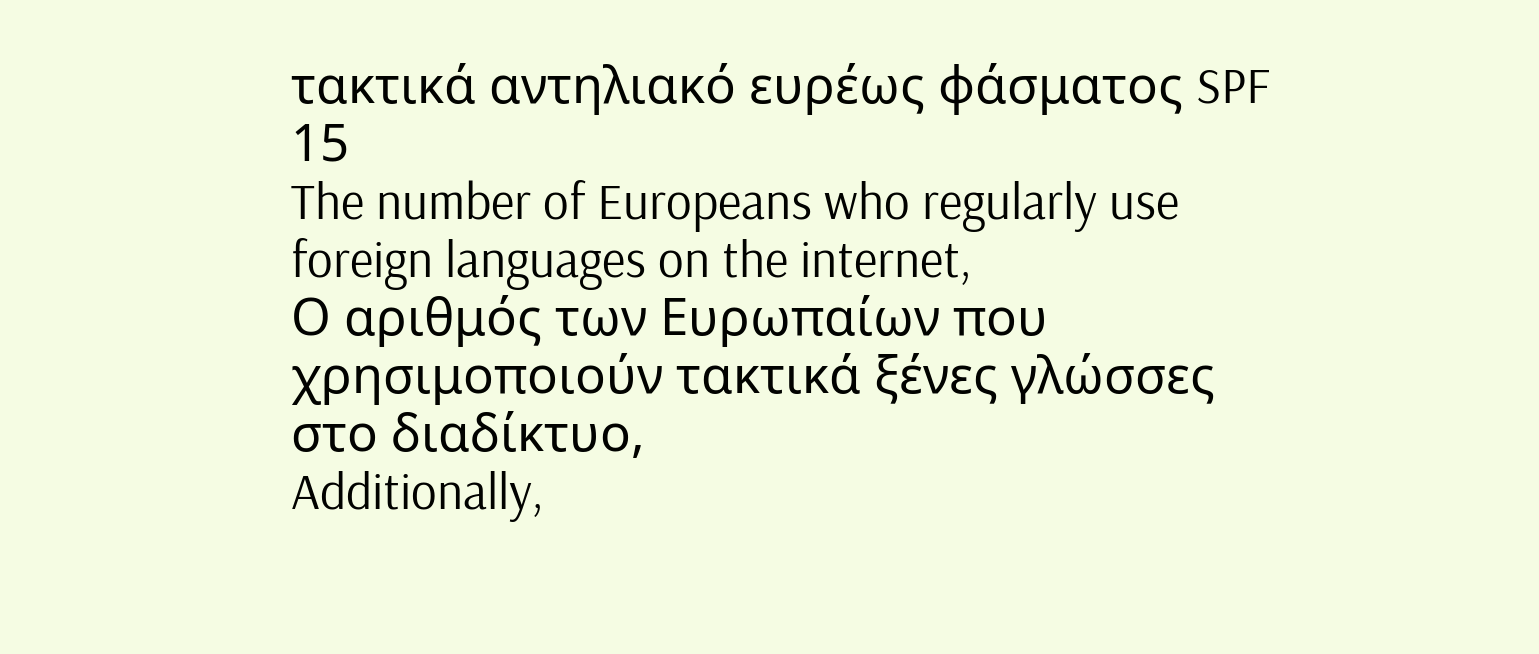τακτικά αντηλιακό ευρέως φάσματος SPF 15
The number of Europeans who regularly use foreign languages on the internet,
Ο αριθμός των Ευρωπαίων που χρησιμοποιούν τακτικά ξένες γλώσσες στο διαδίκτυο,
Additionally,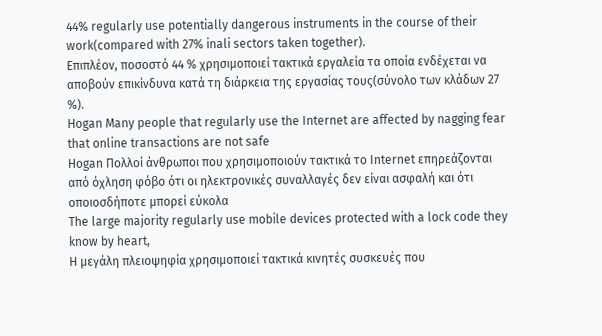44% regularly use potentially dangerous instruments in the course of their work(compared with 27% inali sectors taken together).
Επιπλέον, ποσοστό 44 % χρησιμοποιεί τακτικά εργαλεία τα οποία ενδέχεται να αποβούν επικίνδυνα κατά τη διάρκεια της εργασίας τους(σύνολο των κλάδων 27 %).
Hogan Many people that regularly use the Internet are affected by nagging fear that online transactions are not safe
Hogan Πολλοί άνθρωποι που χρησιμοποιούν τακτικά το Internet επηρεάζονται από όχληση φόβο ότι οι ηλεκτρονικές συναλλαγές δεν είναι ασφαλή και ότι οποιοσδήποτε μπορεί εύκολα
The large majority regularly use mobile devices protected with a lock code they know by heart,
Η μεγάλη πλειοψηφία χρησιμοποιεί τακτικά κινητές συσκευές που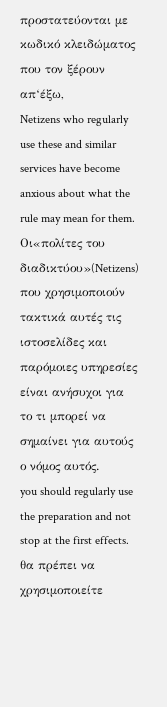προστατεύονται με κωδικό κλειδώματος που τον ξέρουν απ‘έξω,
Netizens who regularly use these and similar services have become anxious about what the rule may mean for them.
Οι«πολίτες του διαδικτύου»(Netizens) που χρησιμοποιούν τακτικά αυτές τις ιστοσελίδες και παρόμοιες υπηρεσίες είναι ανήσυχοι για το τι μπορεί να σημαίνει για αυτούς ο νόμος αυτός.
you should regularly use the preparation and not stop at the first effects.
θα πρέπει να χρησιμοποιείτε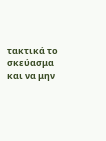τακτικά το σκεύασμα και να μην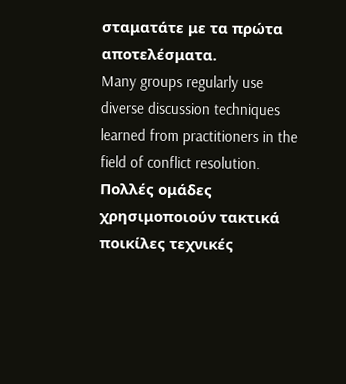σταματάτε με τα πρώτα αποτελέσματα.
Many groups regularly use diverse discussion techniques learned from practitioners in the field of conflict resolution.
Πολλές ομάδες χρησιμοποιούν τακτικά ποικίλες τεχνικές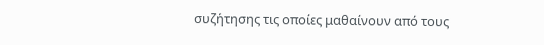συζήτησης τις οποίες μαθαίνουν από τους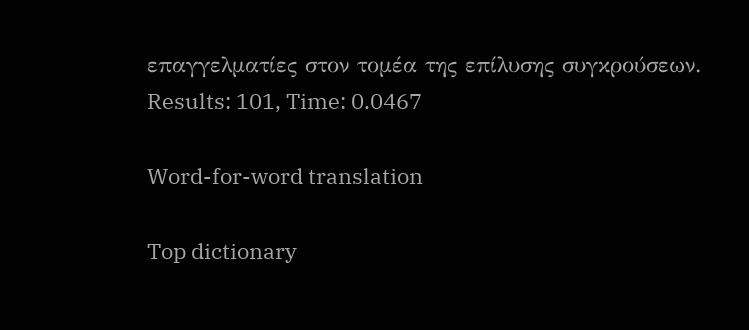επαγγελματίες στον τομέα της επίλυσης συγκρούσεων.
Results: 101, Time: 0.0467

Word-for-word translation

Top dictionary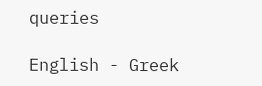queries

English - Greek